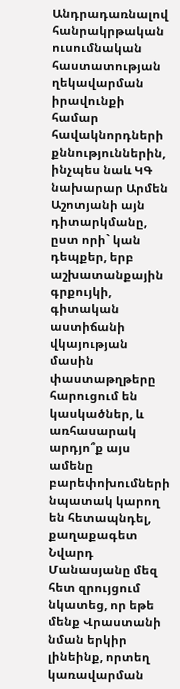Անդրադառնալով հանրակրթական ուսումնական հաստատության ղեկավարման իրավունքի համար հավակնորդների քննություններին, ինչպես նաև ԿԳ նախարար Արմեն Աշոտյանի այն դիտարկմանը, ըստ որի` կան դեպքեր, երբ աշխատանքային գրքույկի, գիտական աստիճանի վկայության մասին փաստաթղթերը հարուցում են կասկածներ, և առհասարակ արդյո՞ք այս ամենը բարեփոխումների նպատակ կարող են հետապնդել, քաղաքագետ Նվարդ Մանասյանը մեզ հետ զրույցում նկատեց, որ եթե մենք Վրաստանի նման երկիր լինեինք, որտեղ կառավարման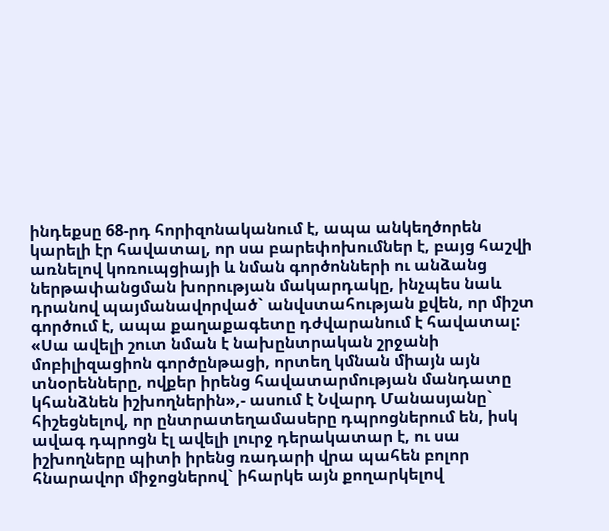ինդեքսը 68-րդ հորիզոնականում է, ապա անկեղծորեն կարելի էր հավատալ, որ սա բարեփոխումներ է, բայց հաշվի առնելով կոռուպցիայի և նման գործոնների ու անձանց ներթափանցման խորության մակարդակը, ինչպես նաև դրանով պայմանավորված` անվստահության քվեն, որ միշտ գործում է, ապա քաղաքագետը դժվարանում է հավատալ:
«Սա ավելի շուտ նման է նախընտրական շրջանի մոբիլիզացիոն գործընթացի, որտեղ կմնան միայն այն տնօրենները, ովքեր իրենց հավատարմության մանդատը կհանձնեն իշխողներին»,- ասում է Նվարդ Մանասյանը` հիշեցնելով, որ ընտրատեղամասերը դպրոցներում են, իսկ ավագ դպրոցն էլ ավելի լուրջ դերակատար է, ու սա իշխողները պիտի իրենց ռադարի վրա պահեն բոլոր հնարավոր միջոցներով` իհարկե այն քողարկելով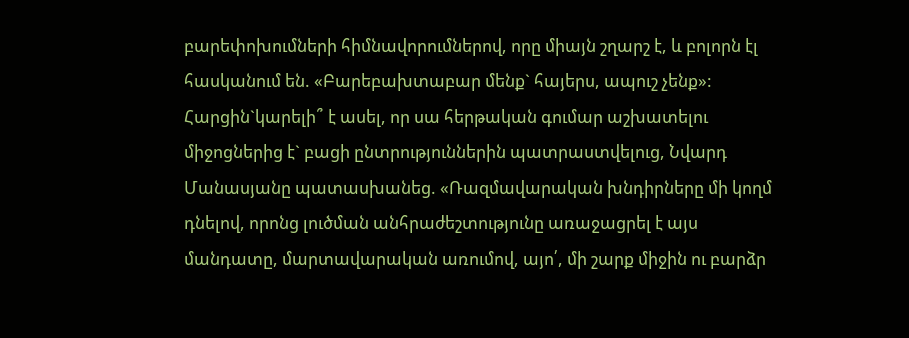բարեփոխումների հիմնավորումներով, որը միայն շղարշ է, և բոլորն էլ հասկանում են. «Բարեբախտաբար մենք` հայերս, ապուշ չենք»:
Հարցին`կարելի՞ է ասել, որ սա հերթական գումար աշխատելու միջոցներից է` բացի ընտրություններին պատրաստվելուց, Նվարդ Մանասյանը պատասխանեց. «Ռազմավարական խնդիրները մի կողմ դնելով, որոնց լուծման անհրաժեշտությունը առաջացրել է այս մանդատը, մարտավարական առումով, այո՛, մի շարք միջին ու բարձր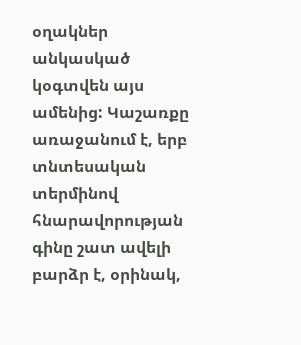օղակներ անկասկած կօգտվեն այս ամենից: Կաշառքը առաջանում է, երբ տնտեսական տերմինով հնարավորության գինը շատ ավելի բարձր է, օրինակ,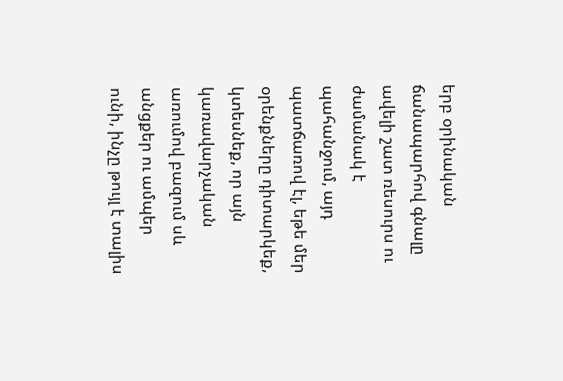երբ օրինական ճանապարհով գնալը ավելի շատ ռեսուրս ու ժամանակ է պահանջում, այդ պատճառով էլ, եթե մեր օրենքները դիտարկեք, կտեսնեք, որ այն կառավարչական առումով բազում սև անցքեր ու ամպեր ունի, ինչը թույլ է տալիս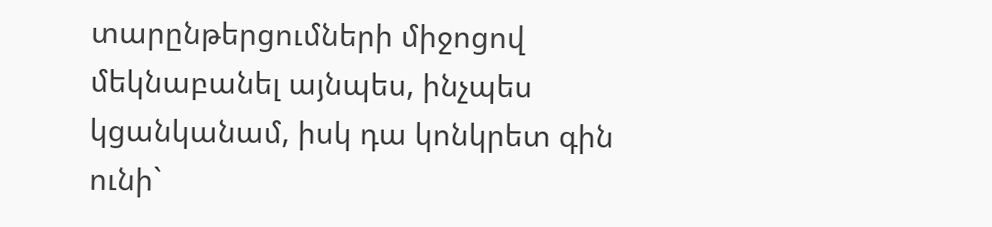տարընթերցումների միջոցով մեկնաբանել այնպես, ինչպես կցանկանամ, իսկ դա կոնկրետ գին ունի`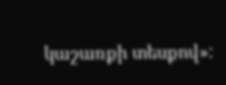կաշառքի տեսքով»: